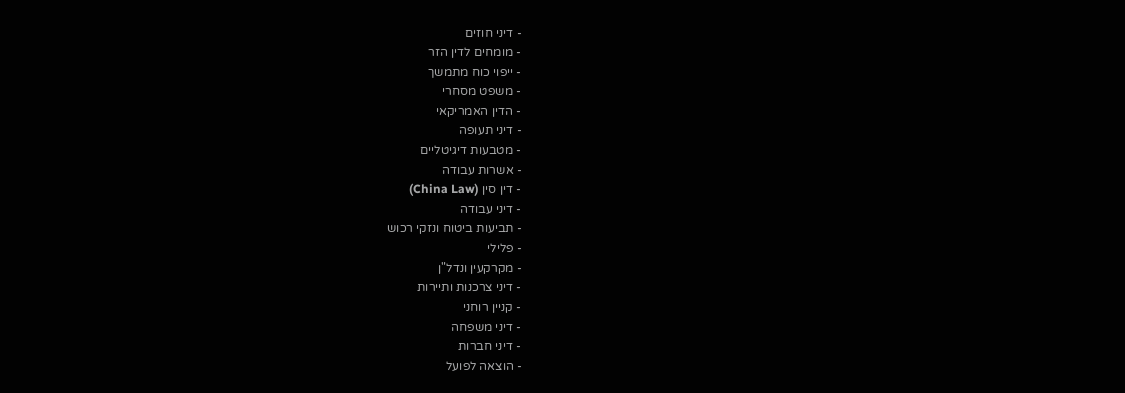- דיני חוזים
- מומחים לדין הזר
- ייפוי כוח מתמשך
- משפט מסחרי
- הדין האמריקאי
- דיני תעופה
- מטבעות דיגיטליים
- אשרות עבודה
- דין סין (China Law)
- דיני עבודה
- תביעות ביטוח ונזקי רכוש
- פלילי
- מקרקעין ונדל"ן
- דיני צרכנות ותיירות
- קניין רוחני
- דיני משפחה
- דיני חברות
- הוצאה לפועל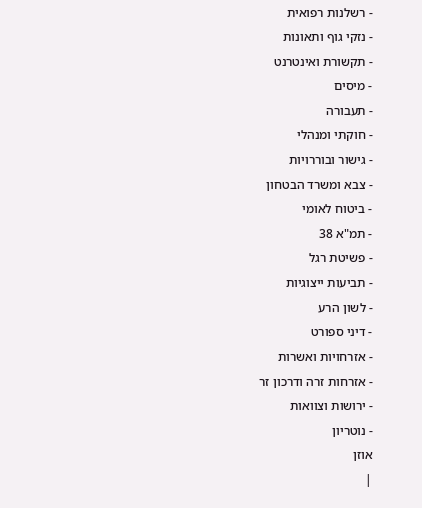- רשלנות רפואית
- נזקי גוף ותאונות
- תקשורת ואינטרנט
- מיסים
- תעבורה
- חוקתי ומנהלי
- גישור ובוררויות
- צבא ומשרד הבטחון
- ביטוח לאומי
- תמ"א 38
- פשיטת רגל
- תביעות ייצוגיות
- לשון הרע
- דיני ספורט
- אזרחויות ואשרות
- אזרחות זרה ודרכון זר
- ירושות וצוואות
- נוטריון
אוזן
|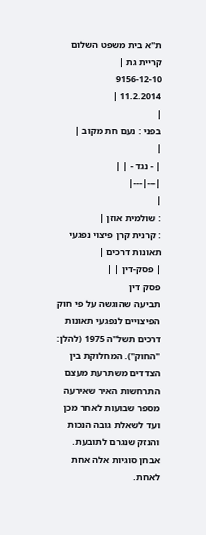ת"א בית משפט השלום קריית גת |
9156-12-10
11.2.2014 |
|
בפני : נעם חת מקוב |
|
| - נגד - | |
|---|---|
|
: שולמית אוזן |
: קרנית קרן פיצוי נפגעי תאונות דרכים |
| פסק-דין | |
פסק דין
תביעה שהוגשה על פי חוק הפיצויים לנפגעי תאונות דרכים תשל"ה 1975 (להלן: "החוק"). המחלוקת בין הצדדים משתרעת מעצם התרחשות האיר שאירעה מספר שבועות לאחר מכן ועד לשאלת גובה הנכות והנזק שנגרם לתובעת. אבחן סוגיות אלה אחת לאחת.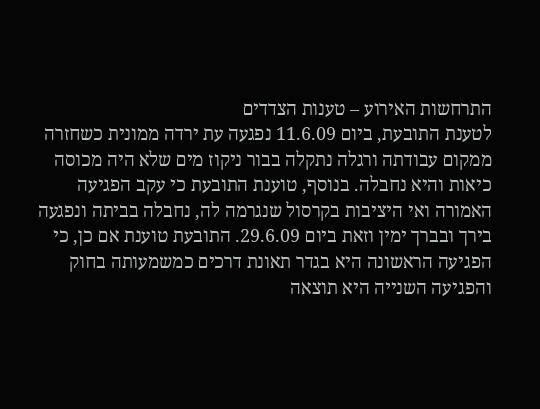התרחשות האירוע – טענות הצדדים
לטענת התובעת, ביום 11.6.09 נפגעה עת ירדה ממונית כשחזרה ממקום עבודתה ורגלה נתקלה בבור ניקוז מים שלא היה מכוסה כיאות והיא נחבלה. בנוסף, טוענת התובעת כי עקב הפגיעה האמורה ואי היציבות בקרסול שנגרמה לה, נחבלה בביתה ונפגעה בירך ובברך ימין וזאת ביום 29.6.09. התובעת טוענת אם כן, כי הפגיעה הראשונה היא בגדר תאונת דרכים כמשמעותה בחוק והפגיעה השנייה היא תוצאה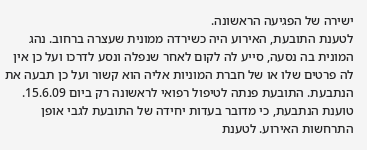ישירה של הפגיעה הראשונה.
לטענת התובעת, האירוע היה כשירדה ממונית שעצרה ברחוב. נהג המונית בה נסעה, סייע לה לקום לאחר שנפלה ונסע לדרכו ועל כן אין לה פרטים שלו או של חברת המוניות אליה הוא קשור ועל כן תבעה את הנתבעת. התובעת פנתה לטיפול רפואי לראשונה רק ביום 15.6.09.
טוענת הנתבעת, כי מדובר בעדות יחידה של התובעת לגבי אופן התרחשות האירוע. לטענת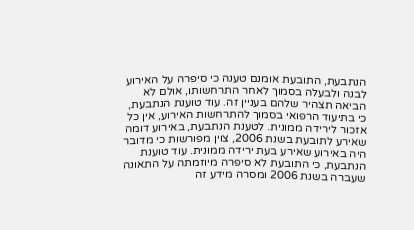הנתבעת, התובעת אומנם טענה כי סיפרה על האירוע לבנה ולבעלה בסמוך לאחר התרחשותו, אולם לא הביאה תצהיר שלהם בעניין זה. עוד טוענת הנתבעת, כי בתיעוד הרפואי בסמוך להתרחשות האירוע, אין כל אזכור לירידה ממונית. לטענת הנתבעת, באירוע דומה שאירע לתובעת בשנת 2006, צוין מפורשות כי מדובר היה באירוע שאירע בעת ירידה ממונית. עוד טוענת הנתבעת, כי התובעת לא סיפרה מיוזמתה על התאונה שעברה בשנת 2006 ומסרה מידע זה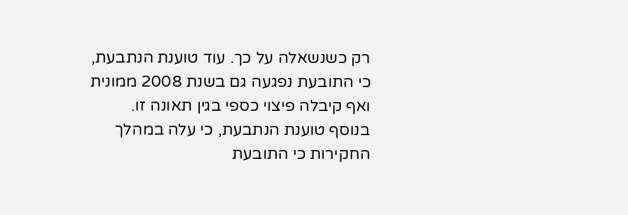רק כשנשאלה על כך. עוד טוענת הנתבעת, כי התובעת נפגעה גם בשנת 2008 ממונית ואף קיבלה פיצוי כספי בגין תאונה זו.
בנוסף טוענת הנתבעת, כי עלה במהלך החקירות כי התובעת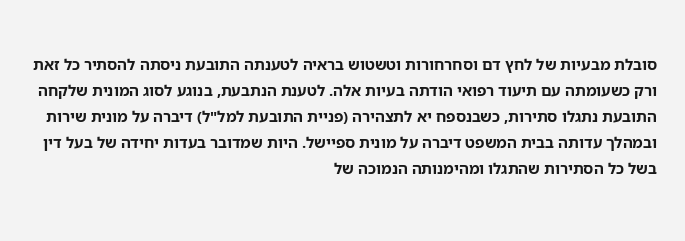סובלת מבעיות של לחץ דם וסחרחורות וטשטוש בראיה לטענתה התובעת ניסתה להסתיר כל זאת ורק כשעומתה עם תיעוד רפואי הודתה בעיות אלה. לטענת הנתבעת, בנוגע לסוג המונית שלקחה התובעת נתגלו סתירות, כשבנספח יא לתצהירה (פניית התובעת למל"ל) דיברה על מונית שירות ובמהלך עדותה בבית המשפט דיברה על מונית ספיישל. היות שמדובר בעדות יחידה של בעל דין בשל כל הסתירות שהתגלו ומהימנותה הנמוכה של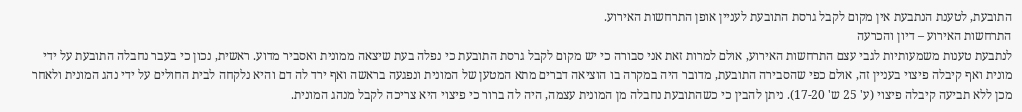התובעת, לטענת הנתבעת אין מקום לקבל גרסת התובעת לעניין אופן התרחשות האירוע.
התרחשות האירוע – דיון והכרעה
לנתבעת טענות משמעותיות לגבי עצם התרחשות האירוע, אולם למרות זאת אני סבורה כי יש מקום לקבל גרסת התובעת כי נפלה בעת שיצאה ממונית ואסביר מדוע. ראשית, נכון כי בעבר נחבלה התובעת על ידי מונית ואף קיבלה פיצוי בעניין זה, אולם כפי שהסבירה התובעת, מדובר היה במקרה בו הוציאה דברים מתא המטען של המונית ונפגעה בראשה ואף ירד לה דם והיא נלקחה לבית החולים על ידי נהג המונית ולאחר מכן ללא תביעה קיבלה פיצוי (ע' 25 ש' 17-20). ניתן להבין כי כשהתובעת נחבלה מן המונית עצמה, היה לה ברור כי פיצוי היא צריכה לקבל מנהג המונית.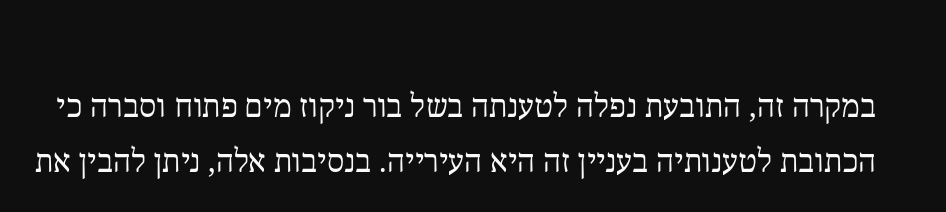במקרה זה, התובעת נפלה לטענתה בשל בור ניקוז מים פתוח וסברה כי הכתובת לטענותיה בעניין זה היא העירייה. בנסיבות אלה, ניתן להבין את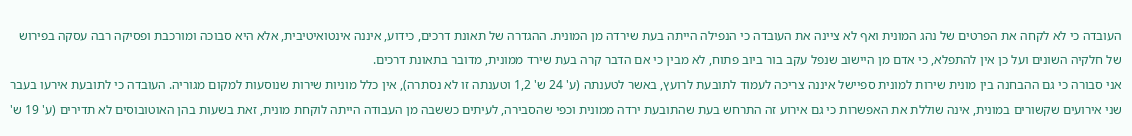העובדה כי לא לקחה את הפרטים של נהג המונית ואף לא ציינה את העובדה כי הנפילה הייתה בעת שירדה מן המונית. ההגדרה של תאונת דרכים, כידוע, איננה אינטואיטיבית, אלא היא סבוכה ומורכבת ופסיקה רבה עסקה בפירוש של חלקיה השונים ועל כן אין להתפלא, כי אדם מן היישוב שנפל עקב בור ביוב פתוח, לא מבין כי אם הדבר קרה בעת שירד ממונית, מדובר בתאונת דרכים.
אני סבורה כי גם ההבחנה בין מונית שירות למונית ספיישל איננה צריכה לעמוד לתובעת לרועץ, באשר לטענתה (ע' 24 ש' 1,2 וטענתה זו לא נסתרה), אין כלל מוניות שירות שנוסעות למקום מגוריה. העובדה כי לתובעת אירעו בעבר שני אירועים שקשורים במונית, אינה שוללת את האפשרות כי גם אירוע זה התרחש בעת שהתובעת ירדה ממונית וכפי שהסבירה, לעיתים כששבה מן העבודה הייתה לוקחת מונית, זאת בשעות בהן האוטובוסים לא תדירים (ע' 19 ש'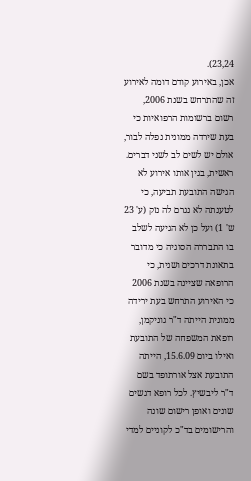23,24).
אכן, באירוע קודם דומה לאירוע זה שהתרחש בשנת 2006, רשום ברשומות הרפואיות כי בעת שירדה ממונית נפלה לבור, אולם יש לשים לב לשני דברים. ראשית, בגין אותו אירוע לא הגישה התובעת תביעה, כי לטענתה לא נגרם לה נזק (ע' 23 ש' 1) ועל כן לא הגיעה לשלב בו התבררה הסוגיה כי מדובר בתאונת דרכים ושנית, כי הרופאה שציינה בשנת 2006 כי האירוע התרחש בעת ירידה ממונית הייתה ד"ר גוניקמן, רופאת המשפחה של התובעת ואילו ביום 15.6.09, הייתה התובעת אצל אורתופד בשם ד"ר ליבשיץ. לכל רופא דגשים שונים ואופן רישום שונה והרישומים בד"כ לקוניים למדי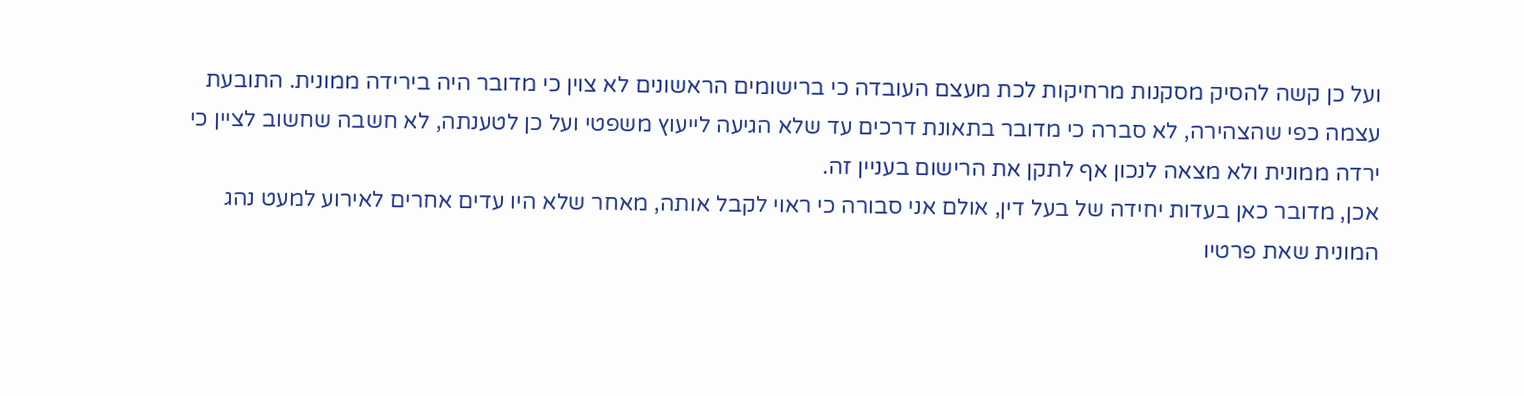ועל כן קשה להסיק מסקנות מרחיקות לכת מעצם העובדה כי ברישומים הראשונים לא צוין כי מדובר היה בירידה ממונית. התובעת עצמה כפי שהצהירה, לא סברה כי מדובר בתאונת דרכים עד שלא הגיעה לייעוץ משפטי ועל כן לטענתה, לא חשבה שחשוב לציין כי ירדה ממונית ולא מצאה לנכון אף לתקן את הרישום בעניין זה.
אכן, מדובר כאן בעדות יחידה של בעל דין, אולם אני סבורה כי ראוי לקבל אותה, מאחר שלא היו עדים אחרים לאירוע למעט נהג המונית שאת פרטיו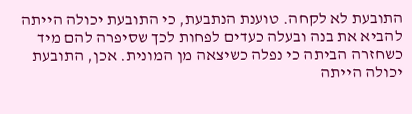התובעת לא לקחה. טוענת הנתבעת, כי התובעת יכולה הייתה להביא את בנה ובעלה כעדים לפחות לכך שסיפרה להם מיד כשחזרה הביתה כי נפלה כשיצאה מן המונית. אכן, התובעת יכולה הייתה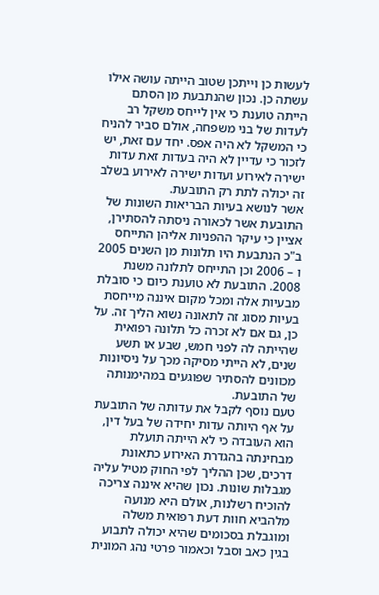לעשות כן וייתכן שטוב הייתה עושה אילו עשתה כן. נכון שהנתבעת מן הסתם הייתה טוענת כי אין לייחס משקל רב לעדות של בני משפחה, אולם סביר להניח כי המשקל לא היה אפס. יחד עם זאת, יש לזכור כי עדיין לא היה בעדות זאת עדות ישירה לאירוע ועדות ישירה לאירוע בשלב זה יכולה לתת רק התובעת.
אשר לנושא בעיות הבריאות השונות של התובעת אשר לכאורה ניסתה להסתירן, אציין כי עיקר ההפניות אליהן התייחס ב"כ הנתבעת היו תלונות מן השנים 2005 ו – 2006 וכן התייחס לתלונה משנת 2008. התובעת לא טוענת כיום כי סובלת מבעיות אלה ומכל מקום איננה מייחסת בעיות מסוג זה לתאונה נשוא הליך זה. על כן, גם אם לא זכרה כל תלונה רפואית שהייתה לה לפני חמש, שבע או תשע שנים, לא הייתי מסיקה מכך על ניסיונות מכוונים להסתיר שפוגעים במהימנותה של התובעת.
טעם נוסף לקבל את עדותה של התובעת על אף היותה עדות יחידה של בעל דין, הוא העובדה כי לא הייתה תועלת מבחינתה בהגדרת האירוע כתאונת דרכים, שכן ההליך לפי החוק מטיל עליה מגבלות שונות. נכון שהיא איננה צריכה להוכיח רשלנות, אולם היא מנועה מלהביא חוות דעת רפואית משלה ומוגבלת בסכומים שהיא יכולה לתבוע בגין כאב וסבל וכאמור פרטי נהג המונית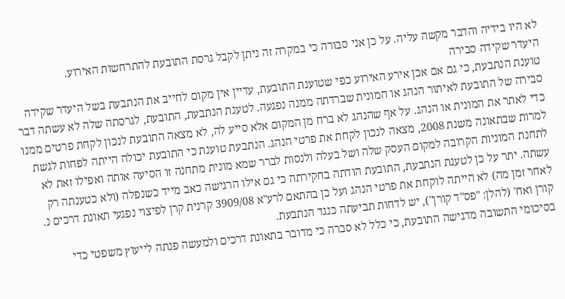לא היו בידיה והדבר מקשה עליה. על כן אני סבורה כי במקרה זה ניתן לקבל גרסת התובעת להתרחשות האירוע.
היעדר שקידה סבירה
טוענת הנתבעת, כי גם אם אכן אירע האירוע כפי שטוענת התובעת, עדיין אין מקום לחייב את הנתבעת בשל היעדר שקידה סבירה של התובעת לאיתור הנהג או המונית שברדתה ממנה נפגעה. לטענת הנתבעת, התובעת, לגרסתה שלה לא עשתה דבר כדי לאתר את המונית או הנהג. על אף שהנהג לא ברח מן המקום אלא סייע לה, לא מצאה התובעת לנכון לקחת פרטים ממנו למרות שבתאונה משנת 2008, מצאה לנכון לקחת את פרטי הנהג. הנתבעת טוענת כי התובעת יכולה הייתה לפחות לגשת לתחנת המוניות הקרובה למקום העסק שלה ושל בעלה ולנסות לברר שמא מונית מתחנה זו הסיעה אותה ואפילו זאת לא עשתה. יתר על כן לטענת הנתבעת, התובעת הודתה בחקירתה כי גם אילו הרגישה כאב מייד כשנפלה (ולא כטענתה רק לאחר זמן מה) לא הייתה לוקחת את פרטי הנהג ועל כן בהתאם לרע"א 3909/08 קרנית קרן לפיצוי נפגעי תאונת דרכים נ. קורן ואח' (להלן: "פס"ד קורן"), יש לדחות תביעתה כנגד הנתבעת.
בסיכומי התשובה מדגישה התובעת, כי כלל לא סברה כי מדובר בתאונת דרכים ולמעשה פנתה לייעוץ משפטי כדי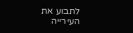לתבוע את העירייה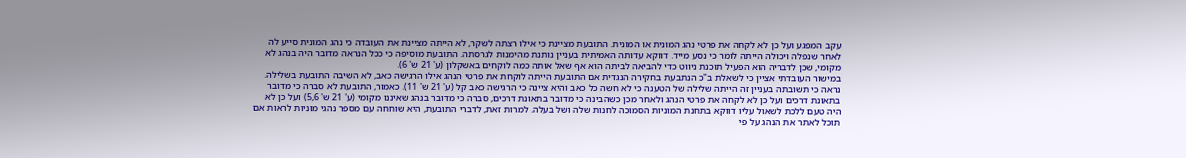עקב המפגע ועל כן לא לקחה את פרטי נהג המונית או המונית. התובעת מציינת כי אילו רצתה לשקר, לא הייתה מציינת את העובדה כי נהג המונית סייע לה לאחר שנפלה ויכולה הייתה לומר כי נסע מייד. דווקא עדותה האמיתית בעניין נותנת מהימנות לגרסתה. התובעת מוסיפה כי ככל הנראה מדובר היה בנהג לא מקומי, שכן לדבריה הוא הפעיל תוכנת ניווט כדי להביאה לביתה הוא אף שאל אותה כמה לוקחים באשקלון (ע' 21 ש' 6).
במישור העובדתי אציין כי לשאלת ב"כ הנתבעת בחקירה הנגדית אם התובעת הייתה לוקחת את פרטי הנהג אילו הרגישה כאב, לא השיבה התובעת בשלילה. נראה כי תשובתה בעניין זה הייתה שלילה של הטענה כי לא חשה כל כאב והיא ציינה כי הרגישה כאב קל (ע' 21 ש' 11). כאמור, התובעת לא סברה כי מדובר בתאונת דרכים ועל כן לא לקחה את פרטי הנהג ולאחר מכן כשהבינה כי מדובר בתאונת דרכים, סברה כי מדובר בנהג שאיננו מקומי (ע' 21 ש' 5,6) ועל כן לא היה טעם ללכת לשאול עליו דווקא בתחנת המוניות הסמוכה לחנות שלה ושל בעלה. למרות זאת, לדברי התובעת, היא שוחחה עם מספר נהגי מוניות לראות אם תוכל לאתר את הנהג על פי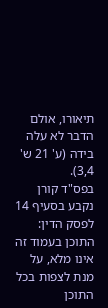תיאורו, אולם הדבר לא עלה בידה (ע' 21 ש' 3,4).
בפס"ד קורן נקבע בסעיף 14 לפסק הדין:
התוכן בעמוד זה אינו מלא, על מנת לצפות בכל התוכן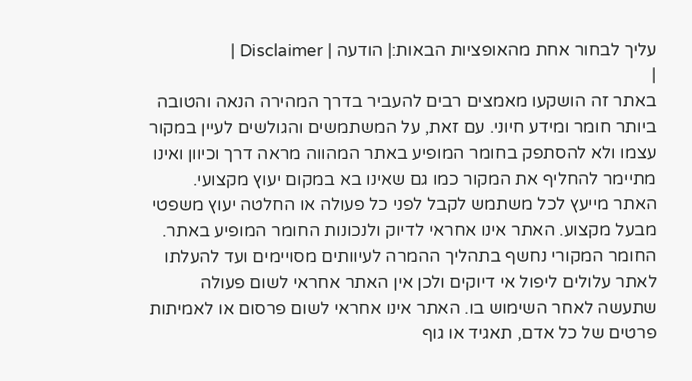עליך לבחור אחת מהאופציות הבאות:| הודעה | Disclaimer |
|
באתר זה הושקעו מאמצים רבים להעביר בדרך המהירה הנאה והטובה ביותר חומר ומידע חיוני. עם זאת, על המשתמשים והגולשים לעיין במקור עצמו ולא להסתפק בחומר המופיע באתר המהווה מראה דרך וכיוון ואינו מתיימר להחליף את המקור כמו גם שאינו בא במקום יעוץ מקצועי. האתר מייעץ לכל משתמש לקבל לפני כל פעולה או החלטה יעוץ משפטי מבעל מקצוע. האתר אינו אחראי לדיוק ולנכונות החומר המופיע באתר. החומר המקורי נחשף בתהליך ההמרה לעיוותים מסויימים ועד להעלתו לאתר עלולים ליפול אי דיוקים ולכן אין האתר אחראי לשום פעולה שתעשה לאחר השימוש בו. האתר אינו אחראי לשום פרסום או לאמיתות פרטים של כל אדם, תאגיד או גוף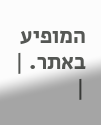המופיע באתר. |
|